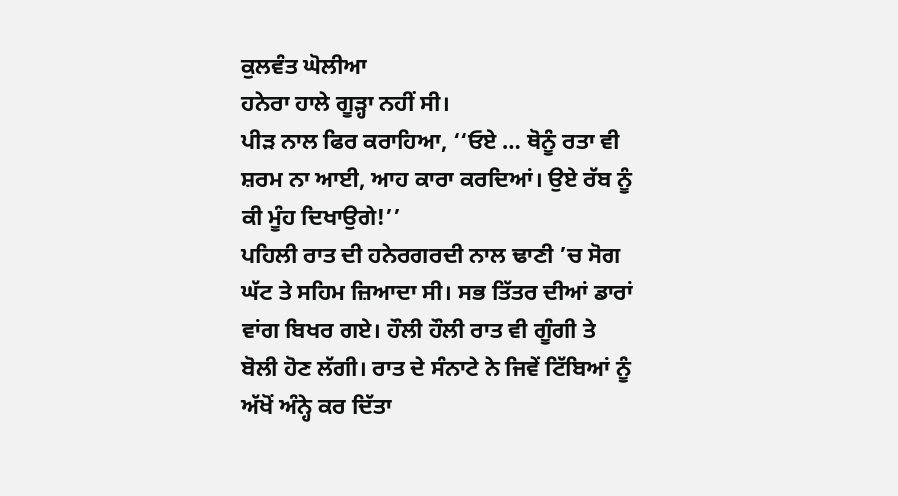ਕੁਲਵੰਤ ਘੋਲੀਆ
ਹਨੇਰਾ ਹਾਲੇ ਗੂੜ੍ਹਾ ਨਹੀਂ ਸੀ।
ਪੀੜ ਨਾਲ ਫਿਰ ਕਰਾਹਿਆ, ‘‘ਓਏ … ਥੋਨੂੰ ਰਤਾ ਵੀ ਸ਼ਰਮ ਨਾ ਆਈ, ਆਹ ਕਾਰਾ ਕਰਦਿਆਂ। ਉਏ ਰੱਬ ਨੂੰ ਕੀ ਮੂੰਹ ਦਿਖਾਉਗੇ!’’
ਪਹਿਲੀ ਰਾਤ ਦੀ ਹਨੇਰਗਰਦੀ ਨਾਲ ਢਾਣੀ ’ਚ ਸੋਗ ਘੱਟ ਤੇ ਸਹਿਮ ਜ਼ਿਆਦਾ ਸੀ। ਸਭ ਤਿੱਤਰ ਦੀਆਂ ਡਾਰਾਂ ਵਾਂਗ ਬਿਖਰ ਗਏ। ਹੌਲੀ ਹੌਲੀ ਰਾਤ ਵੀ ਗੂੰਗੀ ਤੇ ਬੋਲੀ ਹੋਣ ਲੱਗੀ। ਰਾਤ ਦੇ ਸੰਨਾਟੇ ਨੇ ਜਿਵੇਂ ਟਿੱਬਿਆਂ ਨੂੰ ਅੱਖੋਂ ਅੰਨ੍ਹੇ ਕਰ ਦਿੱਤਾ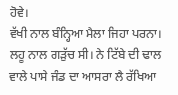ਹੋਵੇ।
ਵੱਖੀ ਨਾਲ ਬੰਨ੍ਹਿਆ ਮੈਲਾ ਜਿਹਾ ਪਰਨਾ। ਲਹੂ ਨਾਲ ਗੜੁੱਚ ਸੀ। ਨੇ ਟਿੱਬੇ ਦੀ ਢਾਲ ਵਾਲੇ ਪਾਸੇ ਜੰਡ ਦਾ ਆਸਰਾ ਲੈ ਰੱਖਿਆ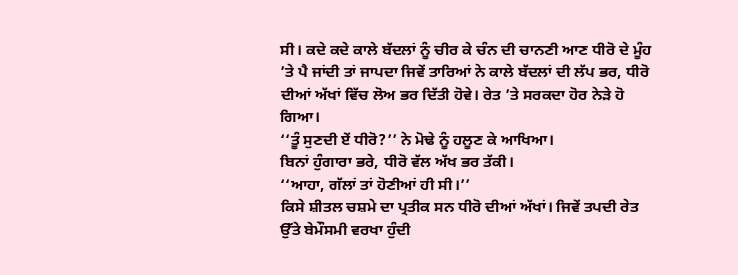ਸੀ। ਕਦੇ ਕਦੇ ਕਾਲੇ ਬੱਦਲਾਂ ਨੂੰ ਚੀਰ ਕੇ ਚੰਨ ਦੀ ਚਾਨਣੀ ਆਣ ਧੀਰੋ ਦੇ ਮੂੰਹ ’ਤੇ ਪੈ ਜਾਂਦੀ ਤਾਂ ਜਾਪਦਾ ਜਿਵੇਂ ਤਾਰਿਆਂ ਨੇ ਕਾਲੇ ਬੱਦਲਾਂ ਦੀ ਲੱਪ ਭਰ, ਧੀਰੋ ਦੀਆਂ ਅੱਖਾਂ ਵਿੱਚ ਲੋਅ ਭਰ ਦਿੱਤੀ ਹੋਵੇ। ਰੇਤ ’ਤੇ ਸਰਕਦਾ ਹੋਰ ਨੇੜੇ ਹੋ ਗਿਆ।
‘‘ਤੂੰ ਸੁਣਦੀ ਏਂ ਧੀਰੋ?’’ ਨੇ ਮੋਢੇ ਨੂੰ ਹਲੂਣ ਕੇ ਆਖਿਆ।
ਬਿਨਾਂ ਹੁੰਗਾਰਾ ਭਰੇ, ਧੀਰੋ ਵੱਲ ਅੱਖ ਭਰ ਤੱਕੀ।
‘‘ਆਹਾ, ਗੱਲਾਂ ਤਾਂ ਹੋਣੀਆਂ ਹੀ ਸੀ।’’
ਕਿਸੇ ਸ਼ੀਤਲ ਚਸ਼ਮੇ ਦਾ ਪ੍ਰਤੀਕ ਸਨ ਧੀਰੋ ਦੀਆਂ ਅੱਖਾਂ। ਜਿਵੇਂ ਤਪਦੀ ਰੇਤ ਉੱਤੇ ਬੇਮੌਸਮੀ ਵਰਖਾ ਹੁੰਦੀ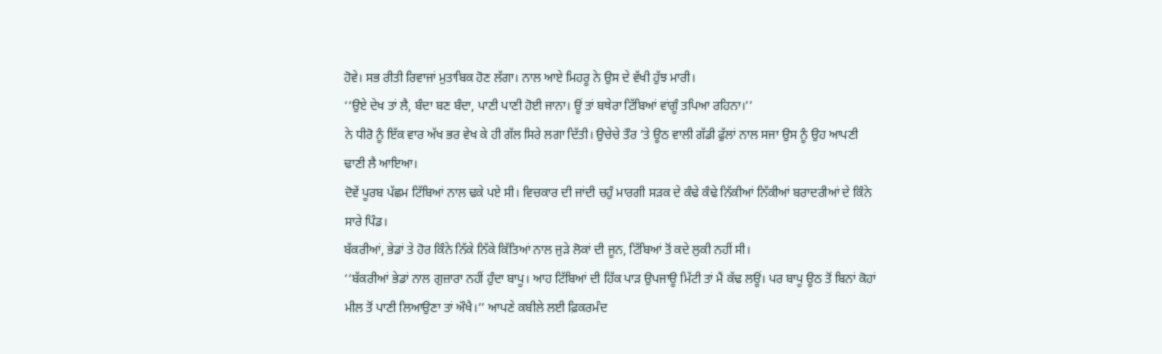ਹੋਵੇ। ਸਭ ਰੀਤੀ ਰਿਵਾਜਾਂ ਮੁਤਾਬਿਕ ਹੋਣ ਲੱਗਾ। ਨਾਲ ਆਏ ਮਿਹਰੂ ਨੇ ਉਸ ਦੇ ਵੱਖੀ ਹੁੱਝ ਮਾਰੀ।
‘‘ਉਏ ਦੇਖ ਤਾਂ ਲੈ, ਬੰਦਾ ਬਣ ਬੰਦਾ, ਪਾਣੀ ਪਾਣੀ ਹੋਈ ਜਾਨਾ। ਊਂ ਤਾਂ ਬਥੇਰਾ ਟਿੱਬਿਆਂ ਵਾਂਗੂੰ ਤਪਿਆ ਰਹਿਨਾ।’’
ਨੇ ਧੀਰੋ ਨੂੰ ਇੱਕ ਵਾਰ ਅੱਖ ਭਰ ਵੇਖ ਕੇ ਹੀ ਗੱਲ ਸਿਰੇ ਲਗਾ ਦਿੱਤੀ। ਉਚੇਚੇ ਤੌਰ ’ਤੇ ਊਠ ਵਾਲੀ ਗੱਡੀ ਫੁੱਲਾਂ ਨਾਲ ਸਜਾ ਉਸ ਨੂੰ ਉਹ ਆਪਣੀ ਢਾਣੀ ਲੈ ਆਇਆ।
ਦੋਵੇਂ ਪੂਰਬ ਪੱਛਮ ਟਿੱਬਿਆਂ ਨਾਲ ਢਕੇ ਪਏ ਸੀ। ਵਿਚਕਾਰ ਦੀ ਜਾਂਦੀ ਚਹੁੰ ਮਾਰਗੀ ਸੜਕ ਦੇ ਕੰਢੇ ਕੰਢੇ ਨਿੱਕੀਆਂ ਨਿੱਕੀਆਂ ਬਰਾਦਰੀਆਂ ਦੇ ਕਿੰਨੇ ਸਾਰੇ ਪਿੰਡ।
ਬੱਕਰੀਆਂ, ਭੇਡਾਂ ਤੇ ਹੋਰ ਕਿੰਨੇ ਨਿੱਕੇ ਨਿੱਕੇ ਕਿੱਤਿਆਂ ਨਾਲ ਜੁੜੇ ਲੋਕਾਂ ਦੀ ਜੂਨ, ਟਿੱਬਿਆਂ ਤੋਂ ਕਦੇ ਲੁਕੀ ਨਹੀਂ ਸੀ।
‘‘ਬੱਕਰੀਆਂ ਭੇਡਾਂ ਨਾਲ ਗੁਜ਼ਾਰਾ ਨਹੀਂ ਹੁੰਦਾ ਬਾਪੂ। ਆਹ ਟਿੱਬਿਆਂ ਦੀ ਹਿੱਕ ਪਾੜ ਉਪਜਾਊ ਮਿੱਟੀ ਤਾਂ ਮੈਂ ਕੱਢ ਲਊਂ। ਪਰ ਬਾਪੂ ਊਠ ਤੋਂ ਬਿਨਾਂ ਕੋਹਾਂ ਮੀਲ ਤੋਂ ਪਾਣੀ ਲਿਆਉਣਾ ਤਾਂ ਔਖੈ।’’ ਆਪਣੇ ਕਬੀਲੇ ਲਈ ਫ਼ਿਕਰਮੰਦ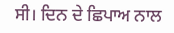ਸੀ। ਦਿਨ ਦੇ ਛਿਪਾਅ ਨਾਲ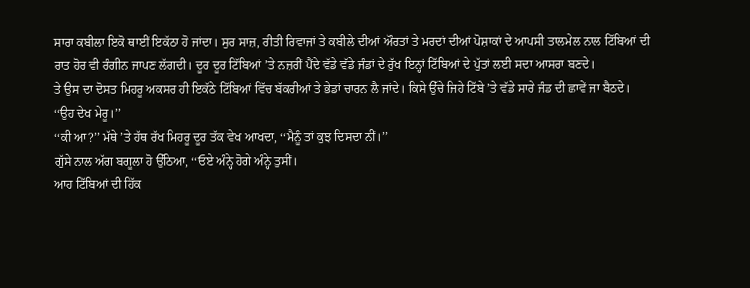ਸਾਰਾ ਕਬੀਲਾ ਇਕੋ ਥਾਈਂ ਇਕੱਠਾ ਹੋ ਜਾਂਦਾ। ਸੁਰ ਸਾਜ਼, ਰੀਤੀ ਰਿਵਾਜਾਂ ਤੇ ਕਬੀਲੇ ਦੀਆਂ ਔਰਤਾਂ ਤੇ ਮਰਦਾਂ ਦੀਆਂ ਪੋਸ਼ਾਕਾਂ ਦੇ ਆਪਸੀ ਤਾਲਮੇਲ ਨਾਲ ਟਿੱਬਿਆਂ ਦੀ ਰਾਤ ਹੋਰ ਵੀ ਰੰਗੀਨ ਜਾਪਣ ਲੱਗਦੀ। ਦੂਰ ਦੂਰ ਟਿੱਬਿਆਂ ’ਤੇ ਨਜ਼ਰੀਂ ਪੈਂਦੇ ਵੱਡੇ ਵੱਡੇ ਜੰਡਾਂ ਦੇ ਰੁੱਖ ਇਨ੍ਹਾਂ ਟਿੱਬਿਆਂ ਦੇ ਪੁੱਤਾਂ ਲਈ ਸਦਾ ਆਸਰਾ ਬਣਦੇ।
ਤੇ ਉਸ ਦਾ ਦੋਸਤ ਮਿਹਰੂ ਅਕਸਰ ਹੀ ਇਕੱਠੇ ਟਿੱਬਿਆਂ ਵਿੱਚ ਬੱਕਰੀਆਂ ਤੇ ਭੇਡਾਂ ਚਾਰਨ ਲੈ ਜਾਂਦੇ। ਕਿਸੇ ਉੱਚੇ ਜਿਹੇ ਟਿੱਬੇ ’ਤੇ ਵੱਡੇ ਸਾਰੇ ਜੰਡ ਦੀ ਛਾਵੇਂ ਜਾ ਬੈਠਦੇ।
‘‘ਉਹ ਦੇਖ ਮੇਰੂ।’’
‘‘ਕੀ ਆ?’’ ਮੱਥੇ ’ਤੇ ਹੱਥ ਰੱਖ ਮਿਹਰੂ ਦੂਰ ਤੱਕ ਵੇਖ ਆਖਦਾ, ‘‘ਮੈਨੂੰ ਤਾਂ ਕੁਝ ਦਿਸਦਾ ਨੀਂ।’’
ਗੁੱਸੇ ਨਾਲ ਅੱਗ ਬਗੂਲਾ ਹੋ ਉੱਠਿਆ, ‘‘ਓਏ ਅੰਨ੍ਹੇ ਹੋਗੇ ਅੰਨ੍ਹੇ ਤੁਸੀਂ।
ਆਹ ਟਿੱਬਿਆਂ ਦੀ ਹਿੱਕ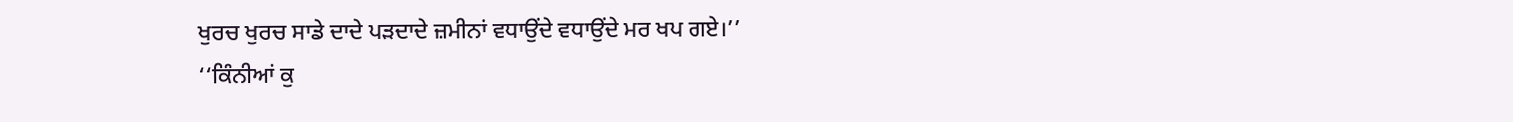ਖੁਰਚ ਖੁਰਚ ਸਾਡੇ ਦਾਦੇ ਪੜਦਾਦੇ ਜ਼ਮੀਨਾਂ ਵਧਾਉਂਦੇ ਵਧਾਉਂਦੇ ਮਰ ਖਪ ਗਏ।’’
‘‘ਕਿੰਨੀਆਂ ਕੁ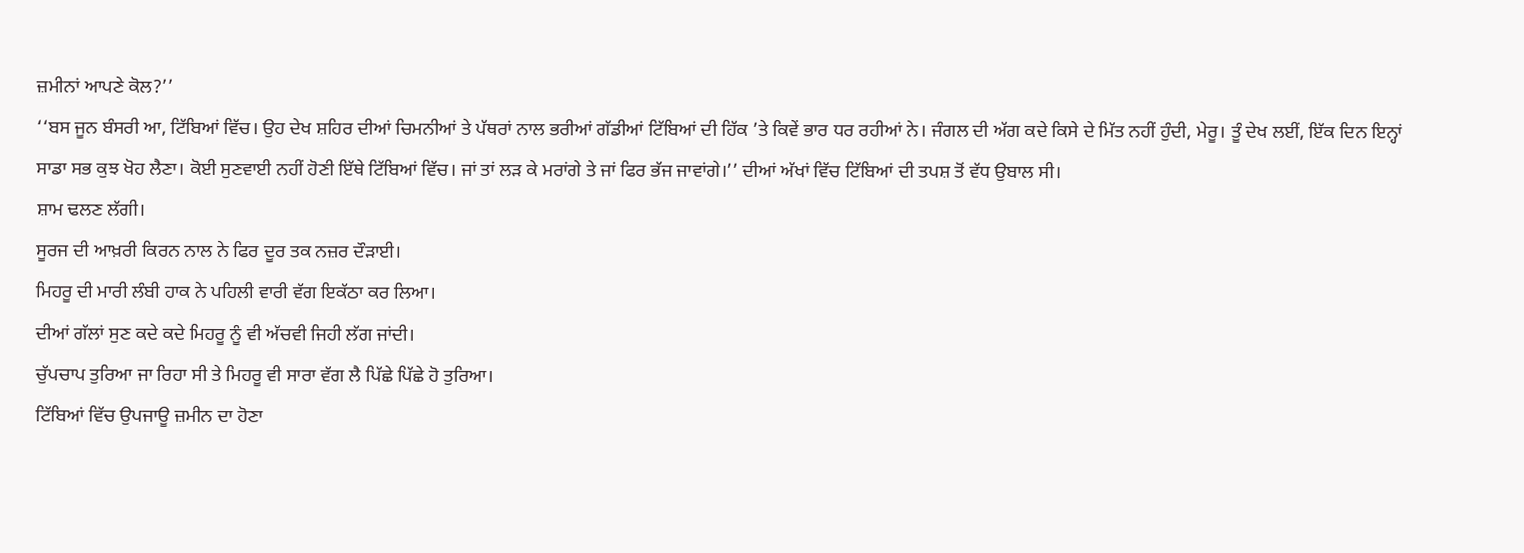ਜ਼ਮੀਨਾਂ ਆਪਣੇ ਕੋਲ?’’
‘‘ਬਸ ਜੂਨ ਬੰਸਰੀ ਆ, ਟਿੱਬਿਆਂ ਵਿੱਚ। ਉਹ ਦੇਖ ਸ਼ਹਿਰ ਦੀਆਂ ਚਿਮਨੀਆਂ ਤੇ ਪੱਥਰਾਂ ਨਾਲ ਭਰੀਆਂ ਗੱਡੀਆਂ ਟਿੱਬਿਆਂ ਦੀ ਹਿੱਕ ’ਤੇ ਕਿਵੇਂ ਭਾਰ ਧਰ ਰਹੀਆਂ ਨੇ। ਜੰਗਲ ਦੀ ਅੱਗ ਕਦੇ ਕਿਸੇ ਦੇ ਮਿੱਤ ਨਹੀਂ ਹੁੰਦੀ, ਮੇਰੂ। ਤੂੰ ਦੇਖ ਲਈਂ, ਇੱਕ ਦਿਨ ਇਨ੍ਹਾਂ ਸਾਡਾ ਸਭ ਕੁਝ ਖੋਹ ਲੈਣਾ। ਕੋਈ ਸੁਣਵਾਈ ਨਹੀਂ ਹੋਣੀ ਇੱਥੇ ਟਿੱਬਿਆਂ ਵਿੱਚ। ਜਾਂ ਤਾਂ ਲੜ ਕੇ ਮਰਾਂਗੇ ਤੇ ਜਾਂ ਫਿਰ ਭੱਜ ਜਾਵਾਂਗੇ।’’ ਦੀਆਂ ਅੱਖਾਂ ਵਿੱਚ ਟਿੱਬਿਆਂ ਦੀ ਤਪਸ਼ ਤੋਂ ਵੱਧ ਉਬਾਲ ਸੀ।
ਸ਼ਾਮ ਢਲਣ ਲੱਗੀ।
ਸੂਰਜ ਦੀ ਆਖ਼ਰੀ ਕਿਰਨ ਨਾਲ ਨੇ ਫਿਰ ਦੂਰ ਤਕ ਨਜ਼ਰ ਦੌੜਾਈ।
ਮਿਹਰੂ ਦੀ ਮਾਰੀ ਲੰਬੀ ਹਾਕ ਨੇ ਪਹਿਲੀ ਵਾਰੀ ਵੱਗ ਇਕੱਠਾ ਕਰ ਲਿਆ।
ਦੀਆਂ ਗੱਲਾਂ ਸੁਣ ਕਦੇ ਕਦੇ ਮਿਹਰੂ ਨੂੰ ਵੀ ਅੱਚਵੀ ਜਿਹੀ ਲੱਗ ਜਾਂਦੀ।
ਚੁੱਪਚਾਪ ਤੁਰਿਆ ਜਾ ਰਿਹਾ ਸੀ ਤੇ ਮਿਹਰੂ ਵੀ ਸਾਰਾ ਵੱਗ ਲੈ ਪਿੱਛੇ ਪਿੱਛੇ ਹੋ ਤੁਰਿਆ।
ਟਿੱਬਿਆਂ ਵਿੱਚ ਉਪਜਾਊ ਜ਼ਮੀਨ ਦਾ ਹੋਣਾ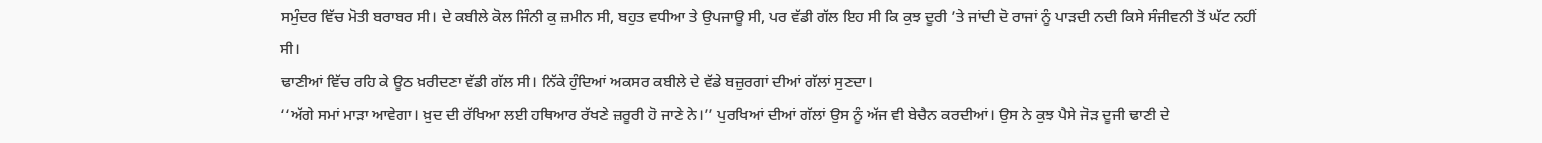ਸਮੁੰਦਰ ਵਿੱਚ ਮੋਤੀ ਬਰਾਬਰ ਸੀ। ਦੇ ਕਬੀਲੇ ਕੋਲ ਜਿੰਨੀ ਕੁ ਜ਼ਮੀਨ ਸੀ, ਬਹੁਤ ਵਧੀਆ ਤੇ ਉਪਜਾਊ ਸੀ, ਪਰ ਵੱਡੀ ਗੱਲ ਇਹ ਸੀ ਕਿ ਕੁਝ ਦੂਰੀ ’ਤੇ ਜਾਂਦੀ ਦੋ ਰਾਜਾਂ ਨੂੰ ਪਾੜਦੀ ਨਦੀ ਕਿਸੇ ਸੰਜੀਵਨੀ ਤੋਂ ਘੱਟ ਨਹੀਂ ਸੀ।
ਢਾਣੀਆਂ ਵਿੱਚ ਰਹਿ ਕੇ ਊਠ ਖ਼ਰੀਦਣਾ ਵੱਡੀ ਗੱਲ ਸੀ। ਨਿੱਕੇ ਹੁੰਦਿਆਂ ਅਕਸਰ ਕਬੀਲੇ ਦੇ ਵੱਡੇ ਬਜ਼ੁਰਗਾਂ ਦੀਆਂ ਗੱਲਾਂ ਸੁਣਦਾ।
‘‘ਅੱਗੇ ਸਮਾਂ ਮਾੜਾ ਆਵੇਗਾ। ਖ਼ੁਦ ਦੀ ਰੱਖਿਆ ਲਈ ਹਥਿਆਰ ਰੱਖਣੇ ਜ਼ਰੂਰੀ ਹੋ ਜਾਣੇ ਨੇ।’’ ਪੁਰਖਿਆਂ ਦੀਆਂ ਗੱਲਾਂ ਉਸ ਨੂੰ ਅੱਜ ਵੀ ਬੇਚੈਨ ਕਰਦੀਆਂ। ਉਸ ਨੇ ਕੁਝ ਪੈਸੇ ਜੋੜ ਦੂਜੀ ਢਾਣੀ ਦੇ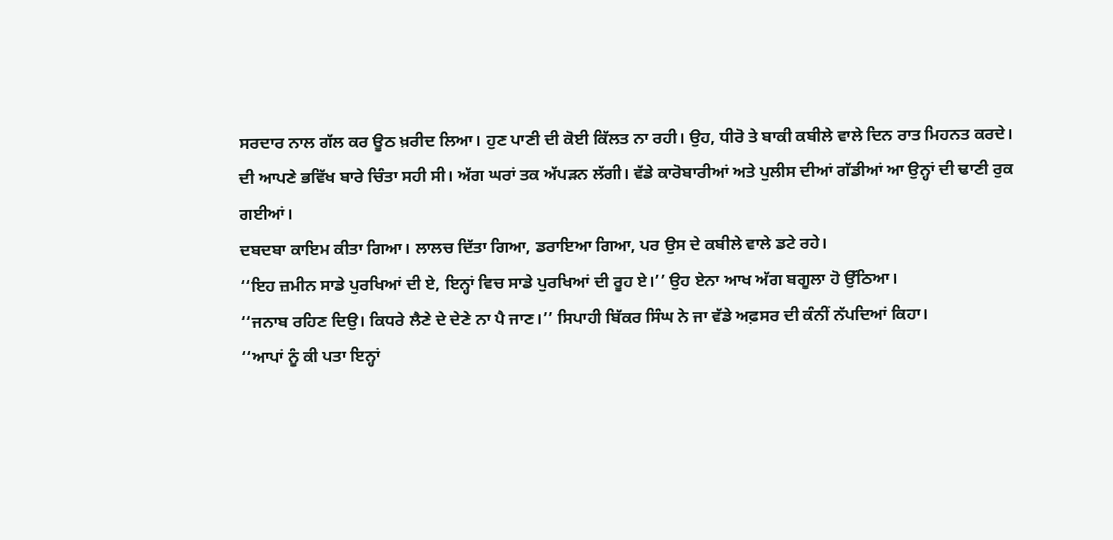ਸਰਦਾਰ ਨਾਲ ਗੱਲ ਕਰ ਊਠ ਖ਼ਰੀਦ ਲਿਆ। ਹੁਣ ਪਾਣੀ ਦੀ ਕੋਈ ਕਿੱਲਤ ਨਾ ਰਹੀ। ਉਹ, ਧੀਰੋ ਤੇ ਬਾਕੀ ਕਬੀਲੇ ਵਾਲੇ ਦਿਨ ਰਾਤ ਮਿਹਨਤ ਕਰਦੇ।
ਦੀ ਆਪਣੇ ਭਵਿੱਖ ਬਾਰੇ ਚਿੰਤਾ ਸਹੀ ਸੀ। ਅੱਗ ਘਰਾਂ ਤਕ ਅੱਪੜਨ ਲੱਗੀ। ਵੱਡੇ ਕਾਰੋਬਾਰੀਆਂ ਅਤੇ ਪੁਲੀਸ ਦੀਆਂ ਗੱਡੀਆਂ ਆ ਉਨ੍ਹਾਂ ਦੀ ਢਾਣੀ ਰੁਕ ਗਈਆਂ।
ਦਬਦਬਾ ਕਾਇਮ ਕੀਤਾ ਗਿਆ। ਲਾਲਚ ਦਿੱਤਾ ਗਿਆ, ਡਰਾਇਆ ਗਿਆ, ਪਰ ਉਸ ਦੇ ਕਬੀਲੇ ਵਾਲੇ ਡਟੇ ਰਹੇ।
‘‘ਇਹ ਜ਼ਮੀਨ ਸਾਡੇ ਪੁਰਖਿਆਂ ਦੀ ਏ, ਇਨ੍ਹਾਂ ਵਿਚ ਸਾਡੇ ਪੁਰਖਿਆਂ ਦੀ ਰੂਹ ਏ।’’ ਉਹ ਏਨਾ ਆਖ ਅੱਗ ਬਗੂਲਾ ਹੋ ਉੱਠਿਆ।
‘‘ਜਨਾਬ ਰਹਿਣ ਦਿਉ। ਕਿਧਰੇ ਲੈਣੇ ਦੇ ਦੇਣੇ ਨਾ ਪੈ ਜਾਣ।’’ ਸਿਪਾਹੀ ਬਿੱਕਰ ਸਿੰਘ ਨੇ ਜਾ ਵੱਡੇ ਅਫ਼ਸਰ ਦੀ ਕੰਨੀਂ ਨੱਪਦਿਆਂ ਕਿਹਾ।
‘‘ਆਪਾਂ ਨੂੰ ਕੀ ਪਤਾ ਇਨ੍ਹਾਂ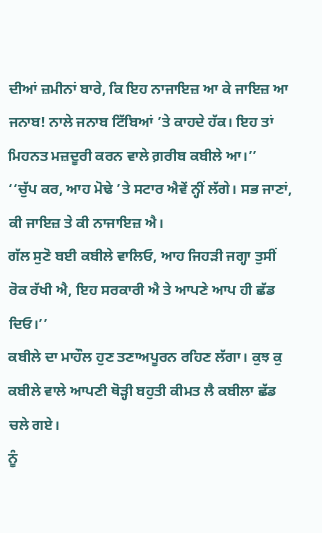ਦੀਆਂ ਜ਼ਮੀਨਾਂ ਬਾਰੇ, ਕਿ ਇਹ ਨਾਜਾਇਜ਼ ਆ ਕੇ ਜਾਇਜ਼ ਆ ਜਨਾਬ! ਨਾਲੇ ਜਨਾਬ ਟਿੱਬਿਆਂ ’ਤੇ ਕਾਹਦੇ ਹੱਕ। ਇਹ ਤਾਂ ਮਿਹਨਤ ਮਜ਼ਦੂਰੀ ਕਰਨ ਵਾਲੇ ਗ਼ਰੀਬ ਕਬੀਲੇ ਆ।’’
‘‘ਚੁੱਪ ਕਰ, ਆਹ ਮੋਢੇ ’ਤੇ ਸਟਾਰ ਐਵੇਂ ਨ੍ਹੀਂ ਲੱਗੇ। ਸਭ ਜਾਣਾਂ, ਕੀ ਜਾਇਜ਼ ਤੇ ਕੀ ਨਾਜਾਇਜ਼ ਐ।
ਗੱਲ ਸੁਣੋ ਬਈ ਕਬੀਲੇ ਵਾਲਿਓ, ਆਹ ਜਿਹੜੀ ਜਗ੍ਹਾ ਤੁਸੀਂ ਰੋਕ ਰੱਖੀ ਐ, ਇਹ ਸਰਕਾਰੀ ਐ ਤੇ ਆਪਣੇ ਆਪ ਹੀ ਛੱਡ ਦਿਓ।’’
ਕਬੀਲੇ ਦਾ ਮਾਹੌਲ ਹੁਣ ਤਣਾਅਪੂਰਨ ਰਹਿਣ ਲੱਗਾ। ਕੁਝ ਕੁ ਕਬੀਲੇ ਵਾਲੇ ਆਪਣੀ ਥੋੜ੍ਹੀ ਬਹੁਤੀ ਕੀਮਤ ਲੈ ਕਬੀਲਾ ਛੱਡ ਚਲੇ ਗਏ।
ਨੂੰ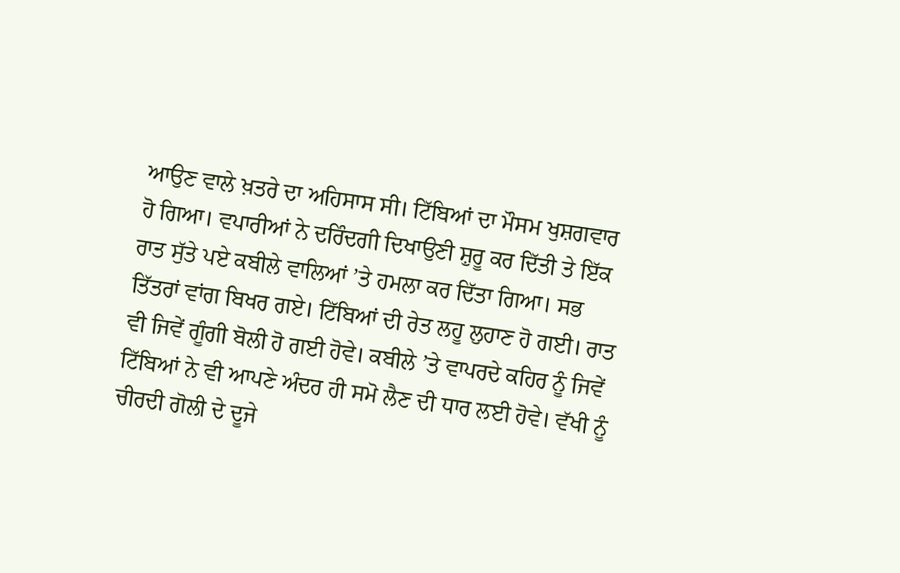ਆਉਣ ਵਾਲੇ ਖ਼ਤਰੇ ਦਾ ਅਹਿਸਾਸ ਸੀ। ਟਿੱਬਿਆਂ ਦਾ ਮੌਸਮ ਖੁਸ਼ਗਵਾਰ ਹੋ ਗਿਆ। ਵਪਾਰੀਆਂ ਨੇ ਦਰਿੰਦਗੀ ਦਿਖਾਉਣੀ ਸ਼ੁਰੂ ਕਰ ਦਿੱਤੀ ਤੇ ਇੱਕ ਰਾਤ ਸੁੱਤੇ ਪਏ ਕਬੀਲੇ ਵਾਲਿਆਂ ’ਤੇ ਹਮਲਾ ਕਰ ਦਿੱਤਾ ਗਿਆ। ਸਭ ਤਿੱਤਰਾਂ ਵਾਂਗ ਬਿਖਰ ਗਏ। ਟਿੱਬਿਆਂ ਦੀ ਰੇਤ ਲਹੂ ਲੁਹਾਣ ਹੋ ਗਈ। ਰਾਤ ਵੀ ਜਿਵੇਂ ਗੂੰਗੀ ਬੋਲੀ ਹੋ ਗਈ ਹੋਵੇ। ਕਬੀਲੇ ’ਤੇ ਵਾਪਰਦੇ ਕਹਿਰ ਨੂੰ ਜਿਵੇਂ ਟਿੱਬਿਆਂ ਨੇ ਵੀ ਆਪਣੇ ਅੰਦਰ ਹੀ ਸਮੋ ਲੈਣ ਦੀ ਧਾਰ ਲਈ ਹੋਵੇ। ਵੱਖੀ ਨੂੰ ਚੀਰਦੀ ਗੋਲੀ ਦੇ ਦੂਜੇ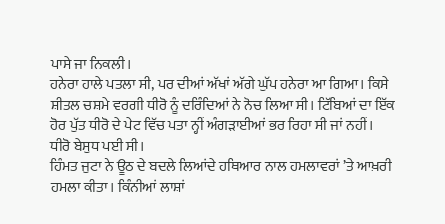ਪਾਸੇ ਜਾ ਨਿਕਲੀ।
ਹਨੇਰਾ ਹਾਲੇ ਪਤਲਾ ਸੀ, ਪਰ ਦੀਆਂ ਅੱਖਾਂ ਅੱਗੇ ਘੁੱਪ ਹਨੇਰਾ ਆ ਗਿਆ। ਕਿਸੇ ਸ਼ੀਤਲ ਚਸ਼ਮੇ ਵਰਗੀ ਧੀਰੋ ਨੂੰ ਦਰਿੰਦਿਆਂ ਨੇ ਨੋਚ ਲਿਆ ਸੀ। ਟਿੱਬਿਆਂ ਦਾ ਇੱਕ ਹੋਰ ਪੁੱਤ ਧੀਰੋ ਦੇ ਪੇਟ ਵਿੱਚ ਪਤਾ ਨ੍ਹੀਂ ਅੰਗੜਾਈਆਂ ਭਰ ਰਿਹਾ ਸੀ ਜਾਂ ਨਹੀਂ।
ਧੀਰੋ ਬੇਸੁਧ ਪਈ ਸੀ।
ਹਿੰਮਤ ਜੁਟਾ ਨੇ ਊਠ ਦੇ ਬਦਲੇ ਲਿਆਂਦੇ ਹਥਿਆਰ ਨਾਲ ਹਮਲਾਵਰਾਂ ’ਤੇ ਆਖ਼ਰੀ ਹਮਲਾ ਕੀਤਾ। ਕਿੰਨੀਆਂ ਲਾਸ਼ਾਂ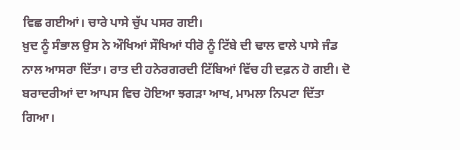ਵਿਛ ਗਈਆਂ। ਚਾਰੇ ਪਾਸੇ ਚੁੱਪ ਪਸਰ ਗਈ।
ਖ਼ੁਦ ਨੂੰ ਸੰਭਾਲ ਉਸ ਨੇ ਔਖਿਆਂ ਸੌਖਿਆਂ ਧੀਰੋ ਨੂੰ ਟਿੱਬੇ ਦੀ ਢਾਲ ਵਾਲੇ ਪਾਸੇ ਜੰਡ ਨਾਲ ਆਸਰਾ ਦਿੱਤਾ। ਰਾਤ ਦੀ ਹਨੇਰਗਰਦੀ ਟਿੱਬਿਆਂ ਵਿੱਚ ਹੀ ਦਫ਼ਨ ਹੋ ਗਈ। ਦੋ ਬਰਾਦਰੀਆਂ ਦਾ ਆਪਸ ਵਿਚ ਹੋਇਆ ਝਗੜਾ ਆਖ, ਮਾਮਲਾ ਨਿਪਟਾ ਦਿੱਤਾ ਗਿਆ।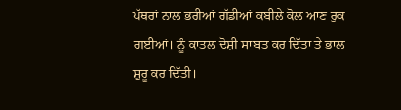ਪੱਥਰਾਂ ਨਾਲ ਭਰੀਆਂ ਗੱਡੀਆਂ ਕਬੀਲੇ ਕੋਲ ਆਣ ਰੁਕ ਗਈਆਂ। ਨੂੰ ਕਾਤਲ ਦੋਸ਼ੀ ਸਾਬਤ ਕਰ ਦਿੱਤਾ ਤੇ ਭਾਲ ਸ਼ੁਰੂ ਕਰ ਦਿੱਤੀ।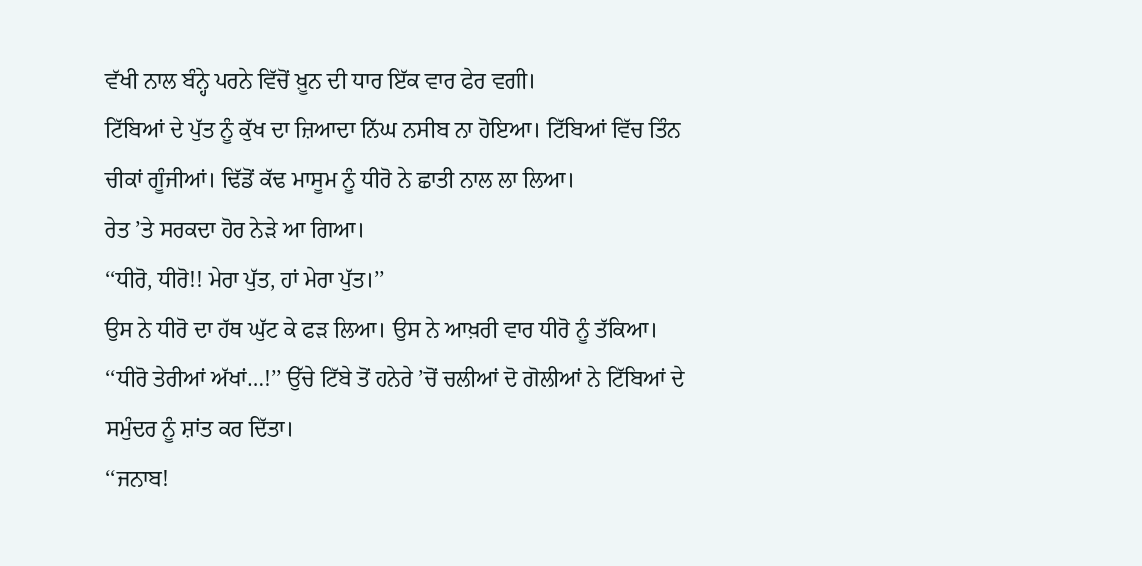ਵੱਖੀ ਨਾਲ ਬੰਨ੍ਹੇ ਪਰਨੇ ਵਿੱਚੋਂ ਖ਼ੂਨ ਦੀ ਧਾਰ ਇੱਕ ਵਾਰ ਫੇਰ ਵਗੀ।
ਟਿੱਬਿਆਂ ਦੇ ਪੁੱਤ ਨੂੰ ਕੁੱਖ ਦਾ ਜ਼ਿਆਦਾ ਨਿੱਘ ਨਸੀਬ ਨਾ ਹੋਇਆ। ਟਿੱਬਿਆਂ ਵਿੱਚ ਤਿੰਨ ਚੀਕਾਂ ਗੂੰਜੀਆਂ। ਢਿੱਡੋਂ ਕੱਢ ਮਾਸੂਮ ਨੂੰ ਧੀਰੋ ਨੇ ਛਾਤੀ ਨਾਲ ਲਾ ਲਿਆ।
ਰੇਤ ’ਤੇ ਸਰਕਦਾ ਹੋਰ ਨੇੜੇ ਆ ਗਿਆ।
‘‘ਧੀਰੋ, ਧੀਰੋ!! ਮੇਰਾ ਪੁੱਤ, ਹਾਂ ਮੇਰਾ ਪੁੱਤ।’’
ਉਸ ਨੇ ਧੀਰੋ ਦਾ ਹੱਥ ਘੁੱਟ ਕੇ ਫੜ ਲਿਆ। ਉਸ ਨੇ ਆਖ਼ਰੀ ਵਾਰ ਧੀਰੋ ਨੂੰ ਤੱਕਿਆ। ‘‘ਧੀਰੋ ਤੇਰੀਆਂ ਅੱਖਾਂ…!’’ ਉੱਚੇ ਟਿੱਬੇ ਤੋਂ ਹਨੇਰੇ ’ਚੋਂ ਚਲੀਆਂ ਦੋ ਗੋਲੀਆਂ ਨੇ ਟਿੱਬਿਆਂ ਦੇ ਸਮੁੰਦਰ ਨੂੰ ਸ਼ਾਂਤ ਕਰ ਦਿੱਤਾ।
‘‘ਜਨਾਬ!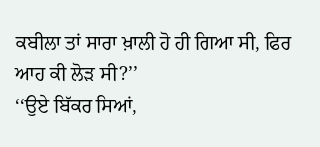ਕਬੀਲਾ ਤਾਂ ਸਾਰਾ ਖ਼ਾਲੀ ਹੋ ਹੀ ਗਿਆ ਸੀ, ਫਿਰ ਆਹ ਕੀ ਲੋੜ ਸੀ?’’
‘‘ਉਏ ਬਿੱਕਰ ਸਿਆਂ,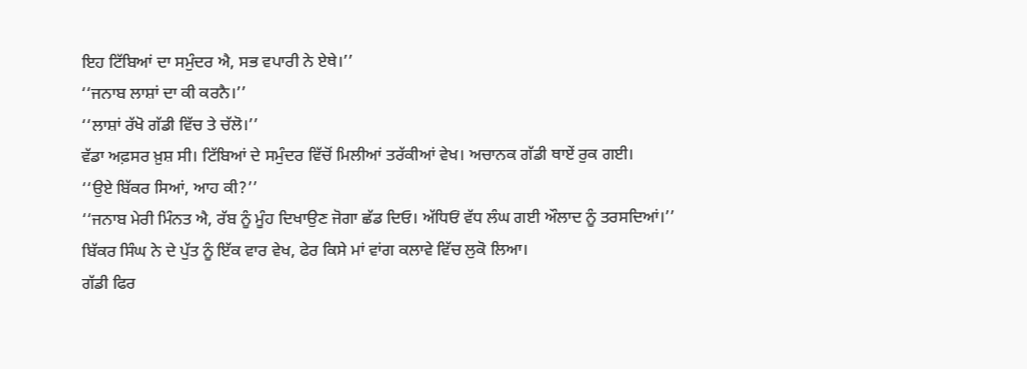ਇਹ ਟਿੱਬਿਆਂ ਦਾ ਸਮੁੰਦਰ ਐ, ਸਭ ਵਪਾਰੀ ਨੇ ਏਥੇ।’’
‘‘ਜਨਾਬ ਲਾਸ਼ਾਂ ਦਾ ਕੀ ਕਰਨੈ।’’
‘‘ਲਾਸ਼ਾਂ ਰੱਖੋ ਗੱਡੀ ਵਿੱਚ ਤੇ ਚੱਲੋ।’’
ਵੱਡਾ ਅਫ਼ਸਰ ਖ਼ੁਸ਼ ਸੀ। ਟਿੱਬਿਆਂ ਦੇ ਸਮੁੰਦਰ ਵਿੱਚੋਂ ਮਿਲੀਆਂ ਤਰੱਕੀਆਂ ਵੇਖ। ਅਚਾਨਕ ਗੱਡੀ ਥਾਏਂ ਰੁਕ ਗਈ।
‘‘ਉਏ ਬਿੱਕਰ ਸਿਆਂ, ਆਹ ਕੀ?’’
‘‘ਜਨਾਬ ਮੇਰੀ ਮਿੰਨਤ ਐ, ਰੱਬ ਨੂੰ ਮੂੰਹ ਦਿਖਾਉਣ ਜੋਗਾ ਛੱਡ ਦਿਓ। ਅੱਧਿਓਂ ਵੱਧ ਲੰਘ ਗਈ ਔਲਾਦ ਨੂੰ ਤਰਸਦਿਆਂ।’’ ਬਿੱਕਰ ਸਿੰਘ ਨੇ ਦੇ ਪੁੱਤ ਨੂੰ ਇੱਕ ਵਾਰ ਵੇਖ, ਫੇਰ ਕਿਸੇ ਮਾਂ ਵਾਂਗ ਕਲਾਵੇ ਵਿੱਚ ਲੁਕੋ ਲਿਆ।
ਗੱਡੀ ਫਿਰ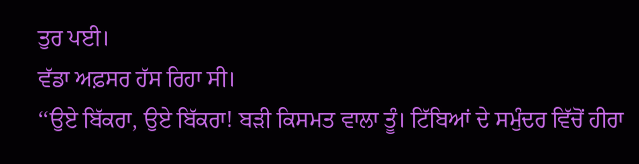ਤੁਰ ਪਈ।
ਵੱਡਾ ਅਫ਼ਸਰ ਹੱਸ ਰਿਹਾ ਸੀ।
‘‘ਉਏ ਬਿੱਕਰਾ, ਉਏ ਬਿੱਕਰਾ! ਬੜੀ ਕਿਸਮਤ ਵਾਲਾ ਤੂੰ। ਟਿੱਬਿਆਂ ਦੇ ਸਮੁੰਦਰ ਵਿੱਚੋਂ ਹੀਰਾ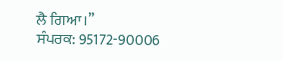ਲੈ ਗਿਆ।’’
ਸੰਪਰਕ: 95172-90006